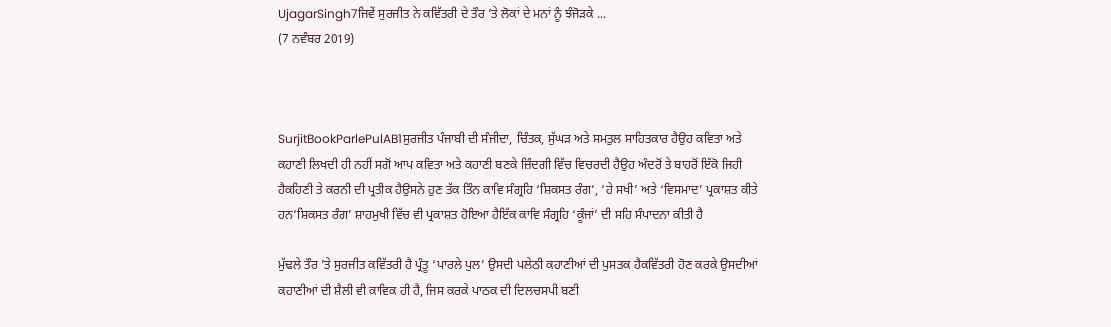UjagarSingh7ਜਿਵੇਂ ਸੁਰਜੀਤ ਨੇ ਕਵਿੱਤਰੀ ਦੇ ਤੌਰ ’ਤੇ ਲੋਕਾਂ ਦੇ ਮਨਾਂ ਨੂੰ ਝੰਜੋੜਕੇ ...
(7 ਨਵੰਬਰ 2019)



SurjitBookParlePulAB1ਸੁਰਜੀਤ ਪੰਜਾਬੀ ਦੀ ਸੰਜੀਦਾ, ਚਿੰਤਕ, ਸੁੱਘੜ ਅਤੇ ਸਮਤੁਲ ਸਾਹਿਤਕਾਰ ਹੈਉਹ ਕਵਿਤਾ ਅਤੇ ਕਹਾਣੀ ਲਿਖਦੀ ਹੀ ਨਹੀਂ ਸਗੋਂ ਆਪ ਕਵਿਤਾ ਅਤੇ ਕਹਾਣੀ ਬਣਕੇ ਜ਼ਿੰਦਗੀ ਵਿੱਚ ਵਿਚਰਦੀ ਹੈਉਹ ਅੰਦਰੋਂ ਤੇ ਬਾਹਰੋਂ ਇੱਕੋ ਜਿਹੀ ਹੈਕਹਿਣੀ ਤੇ ਕਰਨੀ ਦੀ ਪ੍ਰਤੀਕ ਹੈਉਸਨੇ ਹੁਣ ਤੱਕ ਤਿੰਨ ਕਾਵਿ ਸੰਗ੍ਰਹਿ ‘ਸ਼ਿਕਸਤ ਰੰਗ’, ‘ਹੇ ਸਖੀ’ ਅਤੇ ‘ਵਿਸਮਾਦ’ ਪ੍ਰਕਾਸ਼ਤ ਕੀਤੇ ਹਨ‘ਸ਼ਿਕਸਤ ਰੰਗ’ ਸ਼ਾਹਮੁਖੀ ਵਿੱਚ ਵੀ ਪ੍ਰਕਾਸ਼ਤ ਹੋਇਆ ਹੈਇੱਕ ਕਾਵਿ ਸੰਗ੍ਰਹਿ ‘ਕੂੰਜਾਂ’ ਦੀ ਸਹਿ ਸੰਪਾਦਨਾ ਕੀਤੀ ਹੈ

ਮੁੱਢਲੇ ਤੌਰ ’ਤੇ ਸੁਰਜੀਤ ਕਵਿੱਤਰੀ ਹੈ ਪ੍ਰੰਤੂ ‘ਪਾਰਲੇ ਪੁਲ’ ਉਸਦੀ ਪਲੇਠੀ ਕਹਾਣੀਆਂ ਦੀ ਪੁਸਤਕ ਹੈਕਵਿੱਤਰੀ ਹੋਣ ਕਰਕੇ ਉਸਦੀਆਂ ਕਹਾਣੀਆਂ ਦੀ ਸ਼ੈਲੀ ਵੀ ਕਾਵਿਕ ਹੀ ਹੈ, ਜਿਸ ਕਰਕੇ ਪਾਠਕ ਦੀ ਦਿਲਚਸਪੀ ਬਣੀ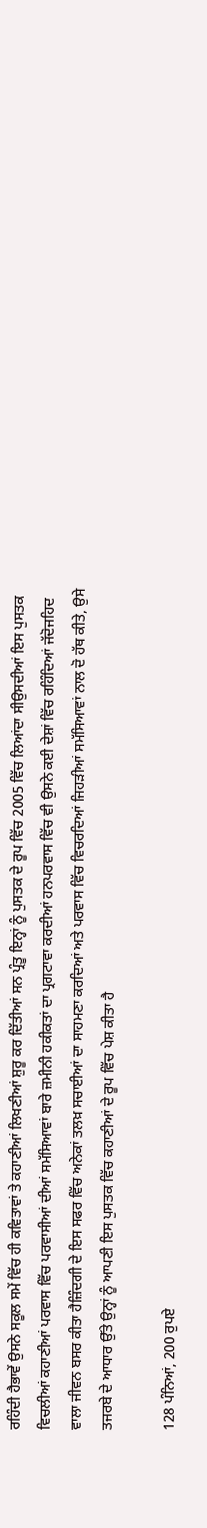ਰਹਿੰਦੀ ਹੈਭਾਵੇਂ ਉਸਨੇ ਸਕੂਲ ਸਮੇਂ ਵਿੱਚ ਹੀ ਕਵਿਤਾਵਾਂ ਤੇ ਕਹਾਣੀਆਂ ਲਿਖਣੀਆਂ ਸ਼ੁਰੂ ਕਰ ਦਿੱਤੀਆਂ ਸਨ ਪ੍ਰੰਤੂ ਇਨ੍ਹਾਂ ਨੂੰ ਪੁਸਤਕ ਦੇ ਰੂਪ ਵਿੱਚ 2005 ਵਿੱਚ ਲਿਆਂਦਾ ਸੀਉਸਦੀਆਂ ਇਸ ਪੁਸਤਕ ਵਿਚਲੀਆਂ ਕਹਾਣੀਆਂ ਪਰਵਾਸ ਵਿੱਚ ਪਰਵਾਸੀਆਂ ਦੀਆਂ ਸਮੱਸਿਆਵਾਂ ਬਾਰੇ ਜ਼ਮੀਨੀ ਹਕੀਕਤਾਂ ਦਾ ਪ੍ਰਗਟਾਵਾ ਕਰਦੀਆਂ ਹਨਪਰਵਾਸ ਵਿੱਚ ਵੀ ਉਸਨੇ ਕਈ ਦੇਸ਼ਾਂ ਵਿੱਚ ਰਹਿੰਦਿਆਂ ਜੱਦੋਜਹਿਦ ਵਾਲਾ ਜੀਵਨ ਬਸਰ ਕੀਤਾ ਹੈਜ਼ਿੰਦਗੀ ਦੇ ਇਸ ਸਫਰ ਵਿੱਚ ਅਨੇਕਾਂ ਤਲਖ਼ ਸਚਾਈਆਂ ਦਾ ਸਾਹਮਣਾ ਕਰਦਿਆਂ ਅਤੇ ਪਰਵਾਸ ਵਿੱਚ ਵਿਚਰਦਿਆਂ ਜਿਹੜੀਆਂ ਸਮੱਸਿਆਵਾਂ ਨਾਲ ਦੋ ਹੱਥ ਕੀਤੇ, ਉਸੇ ਤਜਰਬੇ ਦੇ ਆਧਾਰ ਉੱਤੇ ਉਨ੍ਹਾਂ ਨੂੰ ਆਪਣੀ ਇਸ ਪੁਸਤਕ ਵਿੱਚ ਕਹਾਣੀਆਂ ਦੇ ਰੂਪ ਵਿੱਚ ਪੇਸ਼ ਕੀਤਾ ਹੈ

128 ਪੰਨਿਆਂ, 200 ਰੁਪਏ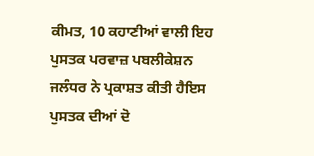ਕੀਮਤ, 10 ਕਹਾਣੀਆਂ ਵਾਲੀ ਇਹ ਪੁਸਤਕ ਪਰਵਾਜ਼ ਪਬਲੀਕੇਸ਼ਨ ਜਲੰਧਰ ਨੇ ਪ੍ਰਕਾਸ਼ਤ ਕੀਤੀ ਹੈਇਸ ਪੁਸਤਕ ਦੀਆਂ ਦੋ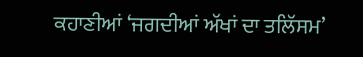ਕਹਾਣੀਆਂ ‘ਜਗਦੀਆਂ ਅੱਖਾਂ ਦਾ ਤਲਿੱਸਮ’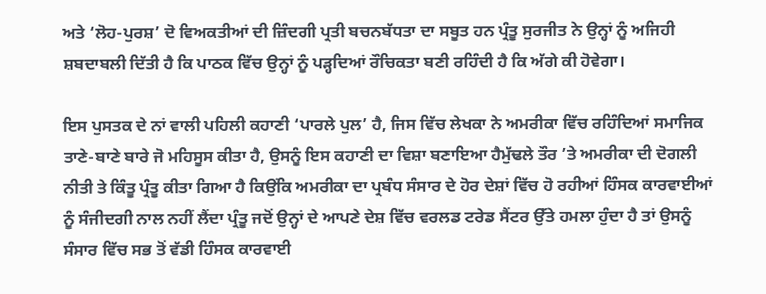ਅਤੇ ‘ਲੋਹ-ਪੁਰਸ਼’ ਦੋ ਵਿਅਕਤੀਆਂ ਦੀ ਜ਼ਿੰਦਗੀ ਪ੍ਰਤੀ ਬਚਨਬੱਧਤਾ ਦਾ ਸਬੂਤ ਹਨ ਪ੍ਰੰਤੂ ਸੁਰਜੀਤ ਨੇ ਉਨ੍ਹਾਂ ਨੂੰ ਅਜਿਹੀ ਸ਼ਬਦਾਬਲੀ ਦਿੱਤੀ ਹੈ ਕਿ ਪਾਠਕ ਵਿੱਚ ਉਨ੍ਹਾਂ ਨੂੰ ਪੜ੍ਹਦਿਆਂ ਰੌਚਿਕਤਾ ਬਣੀ ਰਹਿੰਦੀ ਹੈ ਕਿ ਅੱਗੇ ਕੀ ਹੋਵੇਗਾ।

ਇਸ ਪੁਸਤਕ ਦੇ ਨਾਂ ਵਾਲੀ ਪਹਿਲੀ ਕਹਾਣੀ ‘ਪਾਰਲੇ ਪੁਲ’ ਹੈ, ਜਿਸ ਵਿੱਚ ਲੇਖਕਾ ਨੇ ਅਮਰੀਕਾ ਵਿੱਚ ਰਹਿੰਦਿਆਂ ਸਮਾਜਿਕ ਤਾਣੇ-ਬਾਣੇ ਬਾਰੇ ਜੋ ਮਹਿਸੂਸ ਕੀਤਾ ਹੈ, ਉਸਨੂੰ ਇਸ ਕਹਾਣੀ ਦਾ ਵਿਸ਼ਾ ਬਣਾਇਆ ਹੈਮੁੱਢਲੇ ਤੌਰ ’ਤੇ ਅਮਰੀਕਾ ਦੀ ਦੋਗਲੀ ਨੀਤੀ ਤੇ ਕਿੰਤੂ ਪ੍ਰੰਤੂ ਕੀਤਾ ਗਿਆ ਹੈ ਕਿਉਂਕਿ ਅਮਰੀਕਾ ਦਾ ਪ੍ਰਬੰਧ ਸੰਸਾਰ ਦੇ ਹੋਰ ਦੇਸ਼ਾਂ ਵਿੱਚ ਹੋ ਰਹੀਆਂ ਹਿੰਸਕ ਕਾਰਵਾਈਆਂ ਨੂੰ ਸੰਜੀਦਗੀ ਨਾਲ ਨਹੀਂ ਲੈਂਦਾ ਪ੍ਰੰਤੂ ਜਦੋਂ ਉਨ੍ਹਾਂ ਦੇ ਆਪਣੇ ਦੇਸ਼ ਵਿੱਚ ਵਰਲਡ ਟਰੇਡ ਸੈਂਟਰ ਉੱਤੇ ਹਮਲਾ ਹੁੰਦਾ ਹੈ ਤਾਂ ਉਸਨੂੰ ਸੰਸਾਰ ਵਿੱਚ ਸਭ ਤੋਂ ਵੱਡੀ ਹਿੰਸਕ ਕਾਰਵਾਈ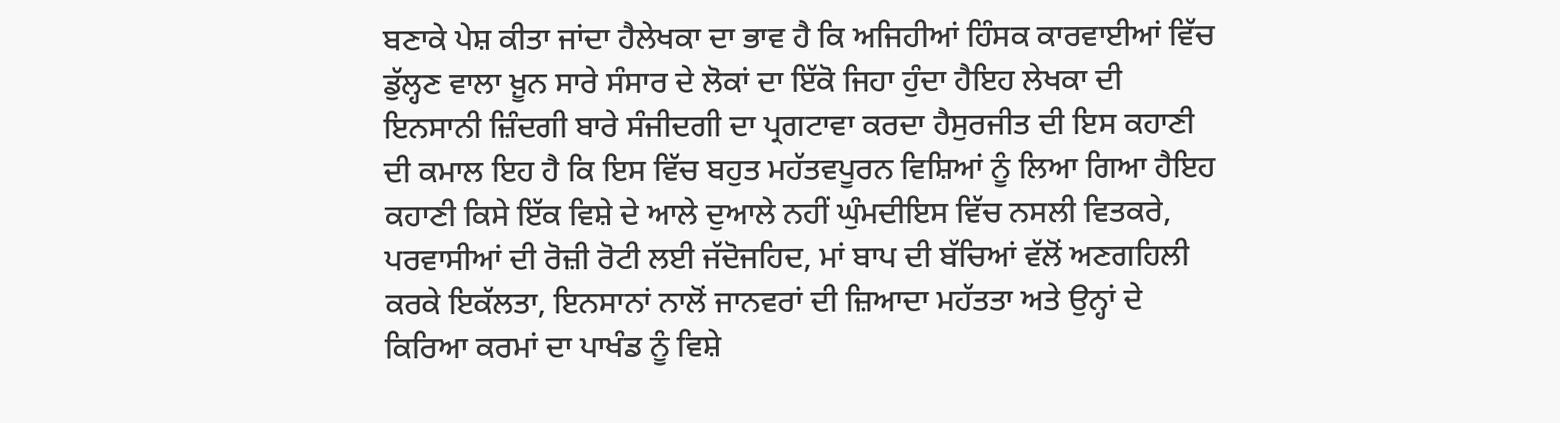ਬਣਾਕੇ ਪੇਸ਼ ਕੀਤਾ ਜਾਂਦਾ ਹੈਲੇਖਕਾ ਦਾ ਭਾਵ ਹੈ ਕਿ ਅਜਿਹੀਆਂ ਹਿੰਸਕ ਕਾਰਵਾਈਆਂ ਵਿੱਚ ਡੁੱਲ੍ਹਣ ਵਾਲਾ ਖ਼ੂਨ ਸਾਰੇ ਸੰਸਾਰ ਦੇ ਲੋਕਾਂ ਦਾ ਇੱਕੋ ਜਿਹਾ ਹੁੰਦਾ ਹੈਇਹ ਲੇਖਕਾ ਦੀ ਇਨਸਾਨੀ ਜ਼ਿੰਦਗੀ ਬਾਰੇ ਸੰਜੀਦਗੀ ਦਾ ਪ੍ਰਗਟਾਵਾ ਕਰਦਾ ਹੈਸੁਰਜੀਤ ਦੀ ਇਸ ਕਹਾਣੀ ਦੀ ਕਮਾਲ ਇਹ ਹੈ ਕਿ ਇਸ ਵਿੱਚ ਬਹੁਤ ਮਹੱਤਵਪੂਰਨ ਵਿਸ਼ਿਆਂ ਨੂੰ ਲਿਆ ਗਿਆ ਹੈਇਹ ਕਹਾਣੀ ਕਿਸੇ ਇੱਕ ਵਿਸ਼ੇ ਦੇ ਆਲੇ ਦੁਆਲੇ ਨਹੀਂ ਘੁੰਮਦੀਇਸ ਵਿੱਚ ਨਸਲੀ ਵਿਤਕਰੇ, ਪਰਵਾਸੀਆਂ ਦੀ ਰੋਜ਼ੀ ਰੋਟੀ ਲਈ ਜੱਦੋਜਹਿਦ, ਮਾਂ ਬਾਪ ਦੀ ਬੱਚਿਆਂ ਵੱਲੋਂ ਅਣਗਹਿਲੀ ਕਰਕੇ ਇਕੱਲਤਾ, ਇਨਸਾਨਾਂ ਨਾਲੋਂ ਜਾਨਵਰਾਂ ਦੀ ਜ਼ਿਆਦਾ ਮਹੱਤਤਾ ਅਤੇ ਉਨ੍ਹਾਂ ਦੇ ਕਿਰਿਆ ਕਰਮਾਂ ਦਾ ਪਾਖੰਡ ਨੂੰ ਵਿਸ਼ੇ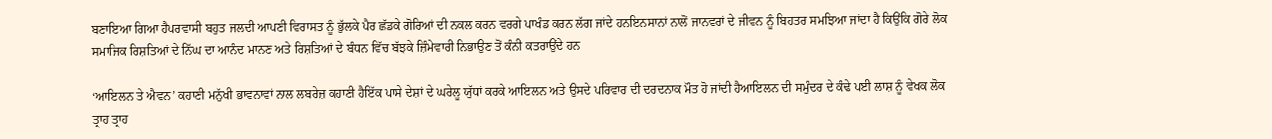ਬਣਾਇਆ ਗਿਆ ਹੈਪਰਵਾਸੀ ਬਹੁਤ ਜਲਦੀ ਆਪਣੀ ਵਿਰਾਸਤ ਨੂੰ ਭੁੱਲਕੇ ਪੈਰ ਛੱਡਕੇ ਗੋਰਿਆਂ ਦੀ ਨਕਲ ਕਰਨ ਵਰਗੇ ਪਾਖੰਡ ਕਰਨ ਲੱਗ ਜਾਂਦੇ ਹਨਇਨਸਾਨਾਂ ਨਾਲੋਂ ਜਾਨਵਰਾਂ ਦੇ ਜੀਵਨ ਨੂੰ ਬਿਹਤਰ ਸਮਝਿਆ ਜਾਂਦਾ ਹੈ ਕਿਉਂਕਿ ਗੋਰੇ ਲੋਕ ਸਮਾਜਿਕ ਰਿਸ਼ਤਿਆਂ ਦੇ ਨਿੱਘ ਦਾ ਆਨੰਦ ਮਾਨਣ ਅਤੇ ਰਿਸ਼ਤਿਆਂ ਦੇ ਬੰਧਨ ਵਿੱਚ ਬੱਝਕੇ ਜ਼ਿੰਮੇਵਾਰੀ ਨਿਭਾਉਣ ਤੋਂ ਕੰਨੀ ਕਤਰਾਉਂਦੇ ਹਨ

‘ਆਇਲਨ ਤੇ ਐਵਨ’ ਕਹਾਣੀ ਮਨੁੱਖੀ ਭਾਵਨਾਵਾਂ ਨਾਲ ਲਬਰੇਜ਼ ਕਹਾਣੀ ਹੈਇੱਕ ਪਾਸੇ ਦੇਸ਼ਾਂ ਦੇ ਘਰੇਲੂ ਯੁੱਧਾਂ ਕਰਕੇ ਆਇਲਨ ਅਤੇ ਉਸਦੇ ਪਰਿਵਾਰ ਦੀ ਦਰਦਨਾਕ ਮੌਤ ਹੋ ਜਾਂਦੀ ਹੈਆਇਲਨ ਦੀ ਸਮੁੰਦਰ ਦੇ ਕੰਢੇ ਪਈ ਲਾਸ਼ ਨੂੰ ਵੇਖਕ ਲੋਕ ਤ੍ਰਾਹ ਤ੍ਰਾਹ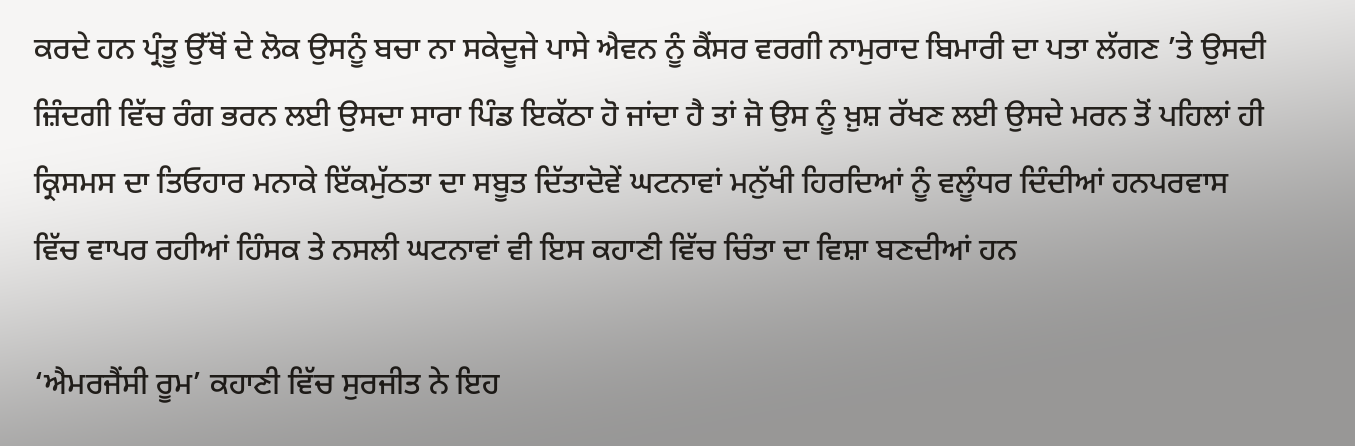ਕਰਦੇ ਹਨ ਪ੍ਰੰਤੂ ਉੱਥੋਂ ਦੇ ਲੋਕ ਉਸਨੂੰ ਬਚਾ ਨਾ ਸਕੇਦੂਜੇ ਪਾਸੇ ਐਵਨ ਨੂੰ ਕੈਂਸਰ ਵਰਗੀ ਨਾਮੁਰਾਦ ਬਿਮਾਰੀ ਦਾ ਪਤਾ ਲੱਗਣ ’ਤੇ ਉਸਦੀ ਜ਼ਿੰਦਗੀ ਵਿੱਚ ਰੰਗ ਭਰਨ ਲਈ ਉਸਦਾ ਸਾਰਾ ਪਿੰਡ ਇਕੱਠਾ ਹੋ ਜਾਂਦਾ ਹੈ ਤਾਂ ਜੋ ਉਸ ਨੂੰ ਖ਼ੁਸ਼ ਰੱਖਣ ਲਈ ਉਸਦੇ ਮਰਨ ਤੋਂ ਪਹਿਲਾਂ ਹੀ ਕ੍ਰਿਸਮਸ ਦਾ ਤਿਓਹਾਰ ਮਨਾਕੇ ਇੱਕਮੁੱਠਤਾ ਦਾ ਸਬੂਤ ਦਿੱਤਾਦੋਵੇਂ ਘਟਨਾਵਾਂ ਮਨੁੱਖੀ ਹਿਰਦਿਆਂ ਨੂੰ ਵਲੂੰਧਰ ਦਿੰਦੀਆਂ ਹਨਪਰਵਾਸ ਵਿੱਚ ਵਾਪਰ ਰਹੀਆਂ ਹਿੰਸਕ ਤੇ ਨਸਲੀ ਘਟਨਾਵਾਂ ਵੀ ਇਸ ਕਹਾਣੀ ਵਿੱਚ ਚਿੰਤਾ ਦਾ ਵਿਸ਼ਾ ਬਣਦੀਆਂ ਹਨ

‘ਐਮਰਜੈਂਸੀ ਰੂਮ’ ਕਹਾਣੀ ਵਿੱਚ ਸੁਰਜੀਤ ਨੇ ਇਹ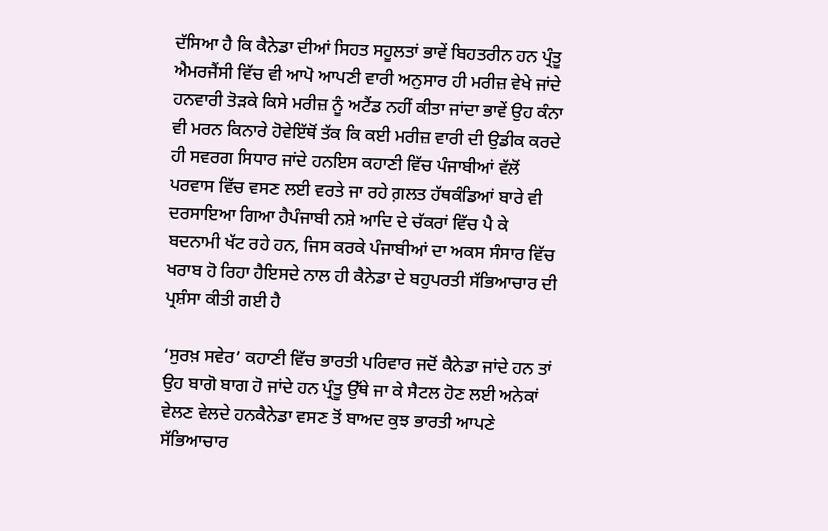ਦੱਸਿਆ ਹੈ ਕਿ ਕੈਨੇਡਾ ਦੀਆਂ ਸਿਹਤ ਸਹੂਲਤਾਂ ਭਾਵੇਂ ਬਿਹਤਰੀਨ ਹਨ ਪ੍ਰੰਤੂ ਐਮਰਜੈਂਸੀ ਵਿੱਚ ਵੀ ਆਪੋ ਆਪਣੀ ਵਾਰੀ ਅਨੁਸਾਰ ਹੀ ਮਰੀਜ਼ ਵੇਖੇ ਜਾਂਦੇ ਹਨਵਾਰੀ ਤੋੜਕੇ ਕਿਸੇ ਮਰੀਜ਼ ਨੂੰ ਅਟੈਂਡ ਨਹੀਂ ਕੀਤਾ ਜਾਂਦਾ ਭਾਵੇਂ ਉਹ ਕੰਨਾ ਵੀ ਮਰਨ ਕਿਨਾਰੇ ਹੋਵੇਇੱਥੋਂ ਤੱਕ ਕਿ ਕਈ ਮਰੀਜ਼ ਵਾਰੀ ਦੀ ਉਡੀਕ ਕਰਦੇ ਹੀ ਸਵਰਗ ਸਿਧਾਰ ਜਾਂਦੇ ਹਨਇਸ ਕਹਾਣੀ ਵਿੱਚ ਪੰਜਾਬੀਆਂ ਵੱਲੋਂ ਪਰਵਾਸ ਵਿੱਚ ਵਸਣ ਲਈ ਵਰਤੇ ਜਾ ਰਹੇ ਗ਼ਲਤ ਹੱਥਕੰਡਿਆਂ ਬਾਰੇ ਵੀ ਦਰਸਾਇਆ ਗਿਆ ਹੈਪੰਜਾਬੀ ਨਸ਼ੇ ਆਦਿ ਦੇ ਚੱਕਰਾਂ ਵਿੱਚ ਪੈ ਕੇ ਬਦਨਾਮੀ ਖੱਟ ਰਹੇ ਹਨ, ਜਿਸ ਕਰਕੇ ਪੰਜਾਬੀਆਂ ਦਾ ਅਕਸ ਸੰਸਾਰ ਵਿੱਚ ਖਰਾਬ ਹੋ ਰਿਹਾ ਹੈਇਸਦੇ ਨਾਲ ਹੀ ਕੈਨੇਡਾ ਦੇ ਬਹੁਪਰਤੀ ਸੱਭਿਆਚਾਰ ਦੀ ਪ੍ਰਸ਼ੰਸਾ ਕੀਤੀ ਗਈ ਹੈ

‘ਸੁਰਖ਼ ਸਵੇਰ’ ਕਹਾਣੀ ਵਿੱਚ ਭਾਰਤੀ ਪਰਿਵਾਰ ਜਦੋਂ ਕੈਨੇਡਾ ਜਾਂਦੇ ਹਨ ਤਾਂ ਉਹ ਬਾਗੋ ਬਾਗ ਹੋ ਜਾਂਦੇ ਹਨ ਪ੍ਰੰਤੂ ਉੱਥੇ ਜਾ ਕੇ ਸੈਟਲ ਹੋਣ ਲਈ ਅਨੇਕਾਂ ਵੇਲਣ ਵੇਲਦੇ ਹਨਕੈਨੇਡਾ ਵਸਣ ਤੋਂ ਬਾਅਦ ਕੁਝ ਭਾਰਤੀ ਆਪਣੇ ਸੱਭਿਆਚਾਰ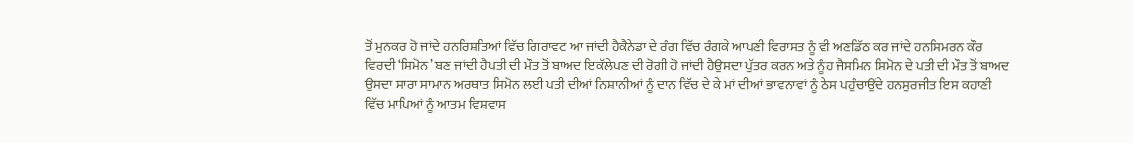ਤੋਂ ਮੁਨਕਰ ਹੋ ਜਾਂਦੇ ਹਨਰਿਸ਼ਤਿਆਂ ਵਿੱਚ ਗਿਰਾਵਟ ਆ ਜਾਂਦੀ ਹੈਕੈਨੇਡਾ ਦੇ ਰੰਗ ਵਿੱਚ ਰੰਗਕੇ ਆਪਣੀ ਵਿਰਾਸਤ ਨੂੰ ਵੀ ਅਣਡਿੱਠ ਕਰ ਜਾਂਦੇ ਹਨਸਿਮਰਨ ਕੌਰ ਵਿਰਦੀ ‘ਸਿਮੋਨ’ ਬਣ ਜਾਂਦੀ ਹੈਪਤੀ ਦੀ ਮੌਤ ਤੋਂ ਬਾਅਦ ਇਕੱਲੇਪਣ ਦੀ ਰੋਗੀ ਹੋ ਜਾਂਦੀ ਹੈਉਸਦਾ ਪੁੱਤਰ ਕਰਨ ਅਤੇ ਨੂੰਹ ਜੈਸਮਿਨ ਸਿਮੋਨ ਦੇ ਪਤੀ ਦੀ ਮੌਤ ਤੋਂ ਬਾਅਦ ਉਸਦਾ ਸਾਰਾ ਸਾਮਾਨ ਅਰਥਾਤ ਸਿਮੋਨ ਲਈ ਪਤੀ ਦੀਆਂ ਨਿਸ਼ਾਨੀਆਂ ਨੂੰ ਦਾਨ ਵਿੱਚ ਦੇ ਕੇ ਮਾਂ ਦੀਆਂ ਭਾਵਨਾਵਾਂ ਨੂੰ ਠੇਸ ਪਹੁੰਚਾਉਂਦੇ ਹਨਸੁਰਜੀਤ ਇਸ ਕਹਾਣੀ ਵਿੱਚ ਮਾਪਿਆਂ ਨੂੰ ਆਤਮ ਵਿਸ਼ਵਾਸ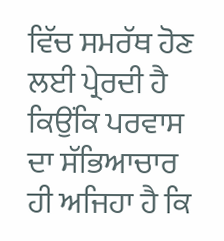ਵਿੱਚ ਸਮਰੱਥ ਹੋਣ ਲਈ ਪ੍ਰੇਰਦੀ ਹੈ ਕਿਉਂਕਿ ਪਰਵਾਸ ਦਾ ਸੱਭਿਆਚਾਰ ਹੀ ਅਜਿਹਾ ਹੈ ਕਿ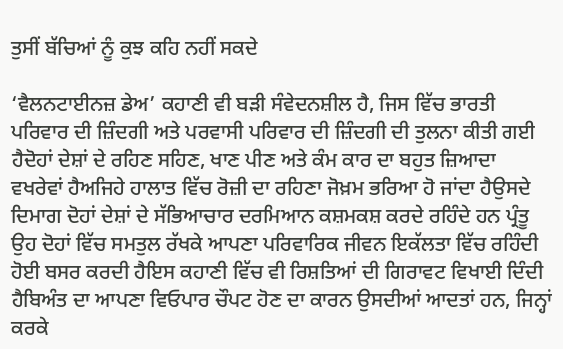ਤੁਸੀਂ ਬੱਚਿਆਂ ਨੂੰ ਕੁਝ ਕਹਿ ਨਹੀਂ ਸਕਦੇ

‘ਵੈਲਨਟਾਈਨਜ਼ ਡੇਅ’ ਕਹਾਣੀ ਵੀ ਬੜੀ ਸੰਵੇਦਨਸ਼ੀਲ ਹੈ, ਜਿਸ ਵਿੱਚ ਭਾਰਤੀ ਪਰਿਵਾਰ ਦੀ ਜ਼ਿੰਦਗੀ ਅਤੇ ਪਰਵਾਸੀ ਪਰਿਵਾਰ ਦੀ ਜ਼ਿੰਦਗੀ ਦੀ ਤੁਲਨਾ ਕੀਤੀ ਗਈ ਹੈਦੋਹਾਂ ਦੇਸ਼ਾਂ ਦੇ ਰਹਿਣ ਸਹਿਣ, ਖਾਣ ਪੀਣ ਅਤੇ ਕੰਮ ਕਾਰ ਦਾ ਬਹੁਤ ਜ਼ਿਆਦਾ ਵਖਰੇਵਾਂ ਹੈਅਜਿਹੇ ਹਾਲਾਤ ਵਿੱਚ ਰੋਜ਼ੀ ਦਾ ਰਹਿਣਾ ਜੋਖ਼ਮ ਭਰਿਆ ਹੋ ਜਾਂਦਾ ਹੈਉਸਦੇ ਦਿਮਾਗ ਦੋਹਾਂ ਦੇਸ਼ਾਂ ਦੇ ਸੱਭਿਆਚਾਰ ਦਰਮਿਆਨ ਕਸ਼ਮਕਸ਼ ਕਰਦੇ ਰਹਿੰਦੇ ਹਨ ਪ੍ਰੰਤੂ ਉਹ ਦੋਹਾਂ ਵਿੱਚ ਸਮਤੁਲ ਰੱਖਕੇ ਆਪਣਾ ਪਰਿਵਾਰਿਕ ਜੀਵਨ ਇਕੱਲਤਾ ਵਿੱਚ ਰਹਿੰਦੀ ਹੋਈ ਬਸਰ ਕਰਦੀ ਹੈਇਸ ਕਹਾਣੀ ਵਿੱਚ ਵੀ ਰਿਸ਼ਤਿਆਂ ਦੀ ਗਿਰਾਵਟ ਵਿਖਾਈ ਦਿੰਦੀ ਹੈਬਿਅੰਤ ਦਾ ਆਪਣਾ ਵਿਓਪਾਰ ਚੌਪਟ ਹੋਣ ਦਾ ਕਾਰਨ ਉਸਦੀਆਂ ਆਦਤਾਂ ਹਨ, ਜਿਨ੍ਹਾਂ ਕਰਕੇ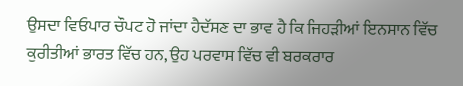ਉਸਦਾ ਵਿਓਪਾਰ ਚੌਪਟ ਹੋ ਜਾਂਦਾ ਹੈਦੱਸਣ ਦਾ ਭਾਵ ਹੈ ਕਿ ਜਿਹੜੀਆਂ ਇਨਸਾਨ ਵਿੱਚ ਕੁਰੀਤੀਆਂ ਭਾਰਤ ਵਿੱਚ ਹਨ, ਉਹ ਪਰਵਾਸ ਵਿੱਚ ਵੀ ਬਰਕਰਾਰ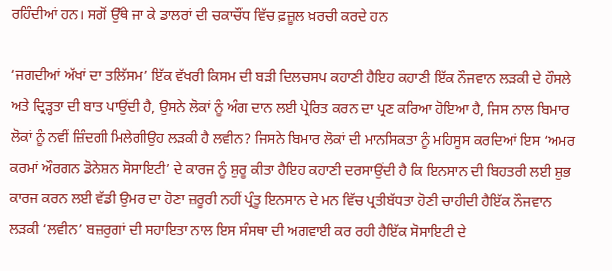ਰਹਿੰਦੀਆਂ ਹਨ। ਸਗੋਂ ਉੱਥੇ ਜਾ ਕੇ ਡਾਲਰਾਂ ਦੀ ਚਕਾਚੌਂਧ ਵਿੱਚ ਫ਼ਜ਼ੂਲ ਖ਼ਰਚੀ ਕਰਦੇ ਹਨ

‘ਜਗਦੀਆਂ ਅੱਖਾਂ ਦਾ ਤਲਿੱਸਮ’ ਇੱਕ ਵੱਖਰੀ ਕਿਸਮ ਦੀ ਬੜੀ ਦਿਲਚਸਪ ਕਹਾਣੀ ਹੈਇਹ ਕਹਾਣੀ ਇੱਕ ਨੌਜਵਾਨ ਲੜਕੀ ਦੇ ਹੌਸਲੇ ਅਤੇ ਦ੍ਰਿੜ੍ਹਤਾ ਦੀ ਬਾਤ ਪਾਉਂਦੀ ਹੈ, ਉਸਨੇ ਲੋਕਾਂ ਨੂੰ ਅੰਗ ਦਾਨ ਲਈ ਪ੍ਰੇਰਿਤ ਕਰਨ ਦਾ ਪ੍ਰਣ ਕਰਿਆ ਹੋਇਆ ਹੈ, ਜਿਸ ਨਾਲ ਬਿਮਾਰ ਲੋਕਾਂ ਨੂੰ ਨਵੀਂ ਜ਼ਿੰਦਗੀ ਮਿਲੇਗੀਉਹ ਲੜਕੀ ਹੈ ਲਵੀਨ? ਜਿਸਨੇ ਬਿਮਾਰ ਲੋਕਾਂ ਦੀ ਮਾਨਸਿਕਤਾ ਨੂੰ ਮਹਿਸੂਸ ਕਰਦਿਆਂ ਇਸ ‘ਅਮਰ ਕਰਮਾਂ ਔਰਗਨ ਡੋਨੇਸ਼ਨ ਸੋਸਾਇਟੀ’ ਦੇ ਕਾਰਜ ਨੂੰ ਸ਼ੁਰੂ ਕੀਤਾ ਹੈਇਹ ਕਹਾਣੀ ਦਰਸਾਉਂਦੀ ਹੈ ਕਿ ਇਨਸਾਨ ਦੀ ਬਿਹਤਰੀ ਲਈ ਸ਼ੁਭ ਕਾਰਜ ਕਰਨ ਲਈ ਵੱਡੀ ਉਮਰ ਦਾ ਹੋਣਾ ਜ਼ਰੂਰੀ ਨਹੀਂ ਪ੍ਰੰਤੂ ਇਨਸਾਨ ਦੇ ਮਨ ਵਿੱਚ ਪ੍ਰਤੀਬੱਧਤਾ ਹੋਣੀ ਚਾਹੀਦੀ ਹੈਇੱਕ ਨੌਜਵਾਨ ਲੜਕੀ ‘ਲਵੀਨ’ ਬਜ਼ਰੁਗਾਂ ਦੀ ਸਹਾਇਤਾ ਨਾਲ ਇਸ ਸੰਸਥਾ ਦੀ ਅਗਵਾਈ ਕਰ ਰਹੀ ਹੈਇੱਕ ਸੋਸਾਇਟੀ ਦੇ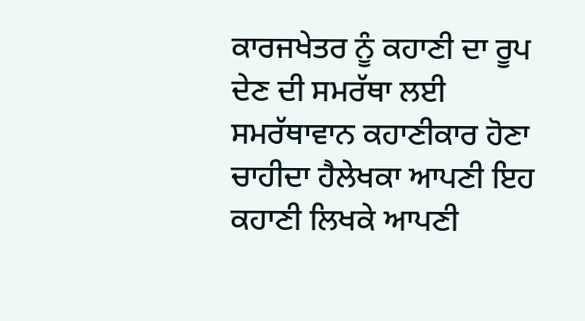ਕਾਰਜਖੇਤਰ ਨੂੰ ਕਹਾਣੀ ਦਾ ਰੂਪ ਦੇਣ ਦੀ ਸਮਰੱਥਾ ਲਈ ਸਮਰੱਥਾਵਾਨ ਕਹਾਣੀਕਾਰ ਹੋਣਾ ਚਾਹੀਦਾ ਹੈਲੇਖਕਾ ਆਪਣੀ ਇਹ ਕਹਾਣੀ ਲਿਖਕੇ ਆਪਣੀ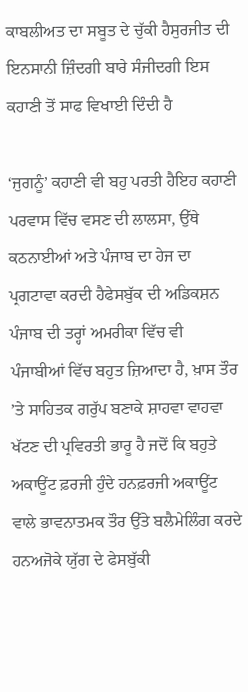ਕਾਬਲੀਅਤ ਦਾ ਸਬੂਤ ਦੇ ਚੁੱਕੀ ਹੈਸੁਰਜੀਤ ਦੀ ਇਨਸਾਨੀ ਜ਼ਿੰਦਗੀ ਬਾਰੇ ਸੰਜੀਦਗੀ ਇਸ ਕਹਾਣੀ ਤੋਂ ਸਾਫ ਵਿਖਾਈ ਦਿੰਦੀ ਹੈ

‘ਜੁਗਨੂੰ’ ਕਹਾਣੀ ਵੀ ਬਹੁ ਪਰਤੀ ਹੈਇਹ ਕਹਾਣੀ ਪਰਵਾਸ ਵਿੱਚ ਵਸਣ ਦੀ ਲਾਲਸਾ, ਉੱਥੇ ਕਠਨਾਈਆਂ ਅਤੇ ਪੰਜਾਬ ਦਾ ਹੇਜ ਦਾ ਪ੍ਰਗਟਾਵਾ ਕਰਦੀ ਹੈਫੇਸਬੁੱਕ ਦੀ ਅਡਿਕਸ਼ਨ ਪੰਜਾਬ ਦੀ ਤਰ੍ਹਾਂ ਅਮਰੀਕਾ ਵਿੱਚ ਵੀ ਪੰਜਾਬੀਆਂ ਵਿੱਚ ਬਹੁਤ ਜ਼ਿਆਦਾ ਹੈ, ਖ਼ਾਸ ਤੌਰ ’ਤੇ ਸਾਹਿਤਕ ਗਰੁੱਪ ਬਣਾਕੇ ਸ਼ਾਹਵਾ ਵਾਹਵਾ ਖੱਟਣ ਦੀ ਪ੍ਰਵਿਰਤੀ ਭਾਰੂ ਹੈ ਜਦੋਂ ਕਿ ਬਹੁਤੇ ਅਕਾਊਂਟ ਫ਼ਰਜੀ ਹੁੰਦੇ ਹਨਫ਼ਰਜੀ ਅਕਾਊਂਟ ਵਾਲੇ ਭਾਵਨਾਤਮਕ ਤੌਰ ਉੱਤੇ ਬਲੈਮੇਲਿੰਗ ਕਰਦੇ ਹਨਅਜੋਕੇ ਯੁੱਗ ਦੇ ਫੇਸਬੁੱਕੀ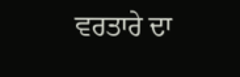ਵਰਤਾਰੇ ਦਾ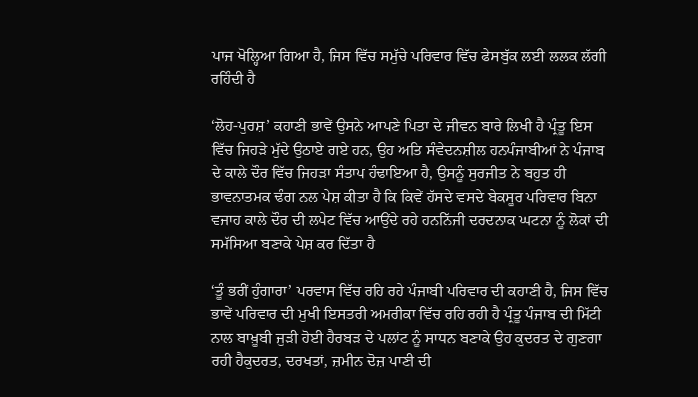ਪਾਜ ਖੋਲ੍ਹਿਆ ਗਿਆ ਹੈ, ਜਿਸ ਵਿੱਚ ਸਮੁੱਚੇ ਪਰਿਵਾਰ ਵਿੱਚ ਫੇਸਬੁੱਕ ਲਈ ਲਲਕ ਲੱਗੀ ਰਹਿੰਦੀ ਹੈ

‘ਲੋਹ-ਪੁਰਸ਼’ ਕਹਾਣੀ ਭਾਵੇਂ ਉਸਨੇ ਆਪਣੇ ਪਿਤਾ ਦੇ ਜੀਵਨ ਬਾਰੇ ਲਿਖੀ ਹੈ ਪ੍ਰੰਤੂ ਇਸ ਵਿੱਚ ਜਿਹੜੇ ਮੁੱਦੇ ਉਠਾਏ ਗਏ ਹਨ, ਉਹ ਅਤਿ ਸੰਵੇਦਨਸ਼ੀਲ ਹਨਪੰਜਾਬੀਆਂ ਨੇ ਪੰਜਾਬ ਦੇ ਕਾਲੇ ਦੌਰ ਵਿੱਚ ਜਿਹੜਾ ਸੰਤਾਪ ਹੰਢਾਇਆ ਹੈ, ਉਸਨੂੰ ਸੁਰਜੀਤ ਨੇ ਬਹੁਤ ਹੀ ਭਾਵਨਾਤਮਕ ਢੰਗ ਨਲ ਪੇਸ਼ ਕੀਤਾ ਹੈ ਕਿ ਕਿਵੇਂ ਹੱਸਦੇ ਵਸਦੇ ਬੇਕਸੂਰ ਪਰਿਵਾਰ ਬਿਨਾ ਵਜਾਹ ਕਾਲੇ ਦੌਰ ਦੀ ਲਪੇਟ ਵਿੱਚ ਆਉਂਦੇ ਰਹੇ ਹਨਨਿੱਜੀ ਦਰਦਨਾਕ ਘਟਨਾ ਨੂੰ ਲੋਕਾਂ ਦੀ ਸਮੱਸਿਆ ਬਣਾਕੇ ਪੇਸ਼ ਕਰ ਦਿੱਤਾ ਹੈ

‘ਤੂੰ ਭਰੀਂ ਹੁੰਗਾਰਾ’ ਪਰਵਾਸ ਵਿੱਚ ਰਹਿ ਰਹੇ ਪੰਜਾਬੀ ਪਰਿਵਾਰ ਦੀ ਕਹਾਣੀ ਹੈ, ਜਿਸ ਵਿੱਚ ਭਾਵੇਂ ਪਰਿਵਾਰ ਦੀ ਮੁਖੀ ਇਸਤਰੀ ਅਮਰੀਕਾ ਵਿੱਚ ਰਹਿ ਰਹੀ ਹੈ ਪ੍ਰੰਤੂ ਪੰਜਾਬ ਦੀ ਮਿੱਟੀ ਨਾਲ ਬਾਖ਼ੂਬੀ ਜੁੜੀ ਹੋਈ ਹੈਰਬੜ ਦੇ ਪਲਾਂਟ ਨੂੰ ਸਾਧਨ ਬਣਾਕੇ ਉਹ ਕੁਦਰਤ ਦੇ ਗੁਣਗਾ ਰਹੀ ਹੈਕੁਦਰਤ, ਦਰਖਤਾਂ, ਜ਼ਮੀਨ ਦੋਜ਼ ਪਾਣੀ ਦੀ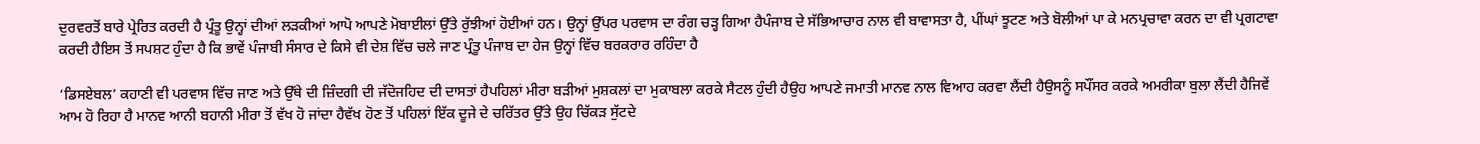ਦੁਰਵਰਤੋਂ ਬਾਰੇ ਪ੍ਰੇਰਿਤ ਕਰਦੀ ਹੈ ਪ੍ਰੰਤੂ ਉਨ੍ਹਾਂ ਦੀਆਂ ਲੜਕੀਆਂ ਆਪੋ ਆਪਣੇ ਮੋਬਾਈਲਾਂ ਉੱਤੇ ਰੁੱਝੀਆਂ ਹੋਈਆਂ ਹਨ। ਉਨ੍ਹਾਂ ਉੱਪਰ ਪਰਵਾਸ ਦਾ ਰੰਗ ਚੜ੍ਹ ਗਿਆ ਹੈਪੰਜਾਬ ਦੇ ਸੱਭਿਆਚਾਰ ਨਾਲ ਵੀ ਬਾਵਾਸਤਾ ਹੈ, ਪੀਂਘਾਂ ਝੂਟਣ ਅਤੇ ਬੋਲੀਆਂ ਪਾ ਕੇ ਮਨਪ੍ਰਚਾਵਾ ਕਰਨ ਦਾ ਵੀ ਪ੍ਰਗਟਾਵਾ ਕਰਦੀ ਹੈਇਸ ਤੋਂ ਸਪਸ਼ਟ ਹੁੰਦਾ ਹੈ ਕਿ ਭਾਵੇਂ ਪੰਜਾਬੀ ਸੰਸਾਰ ਦੇ ਕਿਸੇ ਵੀ ਦੇਸ਼ ਵਿੱਚ ਚਲੇ ਜਾਣ ਪ੍ਰੰਤੂ ਪੰਜਾਬ ਦਾ ਹੇਜ ਉਨ੍ਹਾਂ ਵਿੱਚ ਬਰਕਰਾਰ ਰਹਿੰਦਾ ਹੈ

‘ਡਿਸਏਬਲ’ ਕਹਾਣੀ ਵੀ ਪਰਵਾਸ ਵਿੱਚ ਜਾਣ ਅਤੇ ਉੱਥੇ ਦੀ ਜ਼ਿੰਦਗੀ ਦੀ ਜੱਦੋਜਹਿਦ ਦੀ ਦਾਸਤਾਂ ਹੈਪਹਿਲਾਂ ਮੀਰਾ ਬੜੀਆਂ ਮੁਸ਼ਕਲਾਂ ਦਾ ਮੁਕਾਬਲਾ ਕਰਕੇ ਸੈਟਲ ਹੁੰਦੀ ਹੈਉਹ ਆਪਣੇ ਜਮਾਤੀ ਮਾਨਵ ਨਾਲ ਵਿਆਹ ਕਰਵਾ ਲੈਂਦੀ ਹੈਉਸਨੂੰ ਸਪੌਂਸਰ ਕਰਕੇ ਅਮਰੀਕਾ ਬੁਲਾ ਲੈਂਦੀ ਹੈਜਿਵੇਂ ਆਮ ਹੋ ਰਿਹਾ ਹੈ ਮਾਨਵ ਆਨੀ ਬਹਾਨੀ ਮੀਰਾ ਤੋਂ ਵੱਖ ਹੋ ਜਾਂਦਾ ਹੈਵੱਖ ਹੋਣ ਤੋਂ ਪਹਿਲਾਂ ਇੱਕ ਦੂਜੇ ਦੇ ਚਰਿੱਤਰ ਉੱਤੇ ਉਹ ਚਿੱਕੜ ਸੁੱਟਦੇ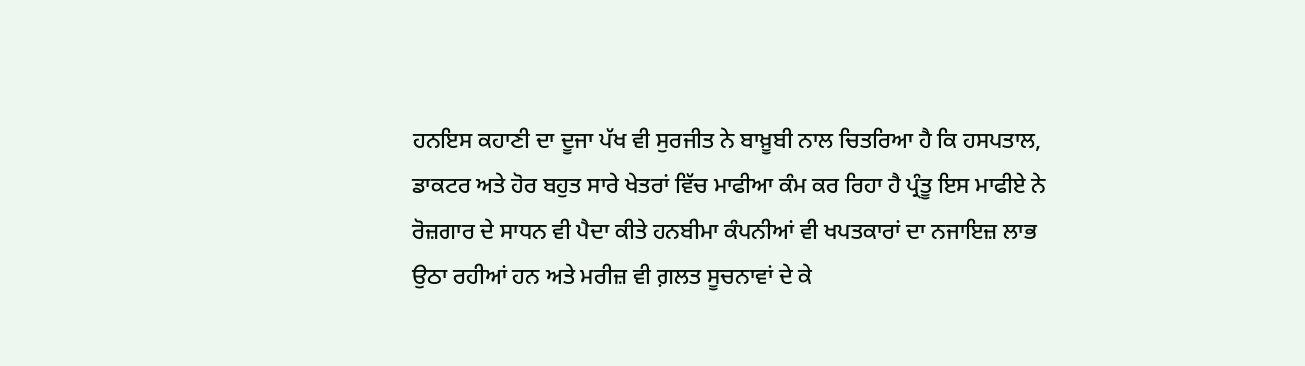ਹਨਇਸ ਕਹਾਣੀ ਦਾ ਦੂਜਾ ਪੱਖ ਵੀ ਸੁਰਜੀਤ ਨੇ ਬਾਖ਼ੂਬੀ ਨਾਲ ਚਿਤਰਿਆ ਹੈ ਕਿ ਹਸਪਤਾਲ, ਡਾਕਟਰ ਅਤੇ ਹੋਰ ਬਹੁਤ ਸਾਰੇ ਖੇਤਰਾਂ ਵਿੱਚ ਮਾਫੀਆ ਕੰਮ ਕਰ ਰਿਹਾ ਹੈ ਪ੍ਰੰਤੂ ਇਸ ਮਾਫੀਏ ਨੇ ਰੋਜ਼ਗਾਰ ਦੇ ਸਾਧਨ ਵੀ ਪੈਦਾ ਕੀਤੇ ਹਨਬੀਮਾ ਕੰਪਨੀਆਂ ਵੀ ਖਪਤਕਾਰਾਂ ਦਾ ਨਜਾਇਜ਼ ਲਾਭ ਉਠਾ ਰਹੀਆਂ ਹਨ ਅਤੇ ਮਰੀਜ਼ ਵੀ ਗ਼ਲਤ ਸੂਚਨਾਵਾਂ ਦੇ ਕੇ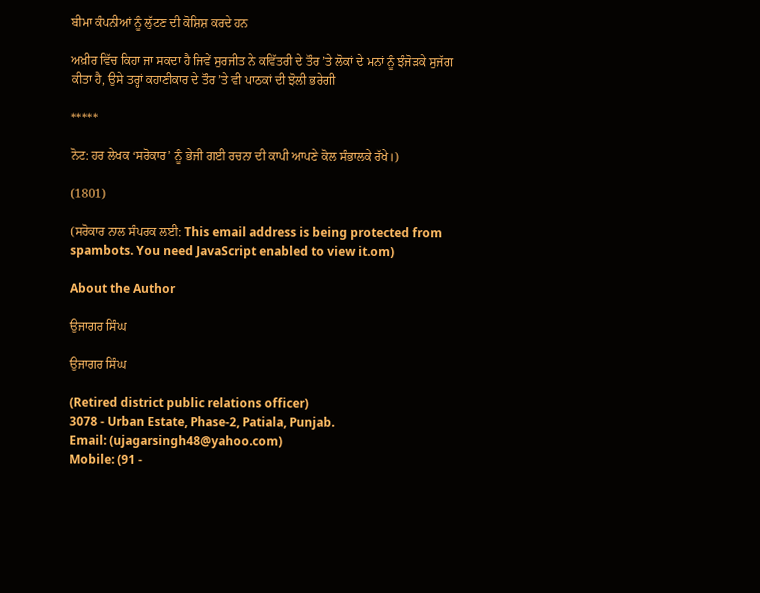ਬੀਮਾ ਕੰਪਨੀਆਂ ਨੂੰ ਲੁੱਟਣ ਦੀ ਕੋਸ਼ਿਸ਼ ਕਰਦੇ ਹਨ

ਅਖ਼ੀਰ ਵਿੱਚ ਕਿਹਾ ਜਾ ਸਕਦਾ ਹੈ ਜਿਵੇਂ ਸੁਰਜੀਤ ਨੇ ਕਵਿੱਤਰੀ ਦੇ ਤੌਰ ’ਤੇ ਲੋਕਾਂ ਦੇ ਮਨਾਂ ਨੂੰ ਝੰਜੋੜਕੇ ਸੁਜੱਗ ਕੀਤਾ ਹੈ, ਉਸੇ ਤਰ੍ਹਾਂ ਕਹਾਣੀਕਾਰ ਦੇ ਤੌਰ ’ਤੇ ਵੀ ਪਾਠਕਾਂ ਦੀ ਝੋਲੀ ਭਰੇਗੀ

*****

ਨੋਟ: ਹਰ ਲੇਖਕ ‘ਸਰੋਕਾਰ’ ਨੂੰ ਭੇਜੀ ਗਈ ਰਚਨਾ ਦੀ ਕਾਪੀ ਆਪਣੇ ਕੋਲ ਸੰਭਾਲਕੇ ਰੱਖੇ।)

(1801)

(ਸਰੋਕਾਰ ਨਾਲ ਸੰਪਰਕ ਲਈ: This email address is being protected from spambots. You need JavaScript enabled to view it.om)

About the Author

ਉਜਾਗਰ ਸਿੰਘ

ਉਜਾਗਰ ਸਿੰਘ

(Retired district public relations officer)
3078 - Urban Estate, Phase-2, Patiala, Punjab.
Email: (ujagarsingh48@yahoo.com)
Mobile: (91 -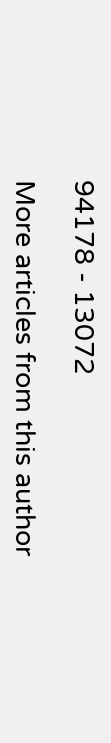94178 - 13072

More articles from this author